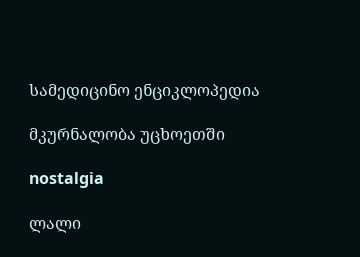სამედიცინო ენციკლოპედია

მკურნალობა უცხოეთში

nostalgia

ლალი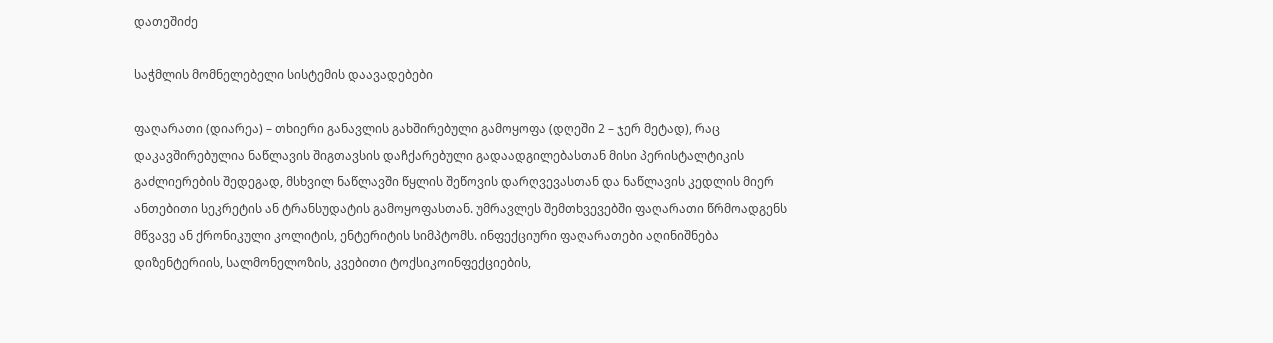დათეშიძე

საჭმლის მომნელებელი სისტემის დაავადებები

ფაღარათი (დიარეა) – თხიერი განავლის გახშირებული გამოყოფა (დღეში 2 – ჯერ მეტად), რაც დაკავშირებულია ნაწლავის შიგთავსის დაჩქარებული გადაადგილებასთან მისი პერისტალტიკის გაძლიერების შედეგად, მსხვილ ნაწლავში წყლის შეწოვის დარღვევასთან და ნაწლავის კედლის მიერ ანთებითი სეკრეტის ან ტრანსუდატის გამოყოფასთან. უმრავლეს შემთხვევებში ფაღარათი წრმოადგენს მწვავე ან ქრონიკული კოლიტის, ენტერიტის სიმპტომს. ინფექციური ფაღარათები აღინიშნება დიზენტერიის, სალმონელოზის, კვებითი ტოქსიკოინფექციების,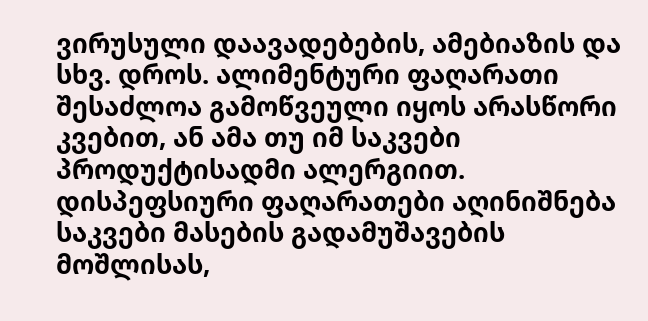ვირუსული დაავადებების, ამებიაზის და სხვ. დროს. ალიმენტური ფაღარათი შესაძლოა გამოწვეული იყოს არასწორი კვებით, ან ამა თუ იმ საკვები პროდუქტისადმი ალერგიით. დისპეფსიური ფაღარათები აღინიშნება საკვები მასების გადამუშავების მოშლისას,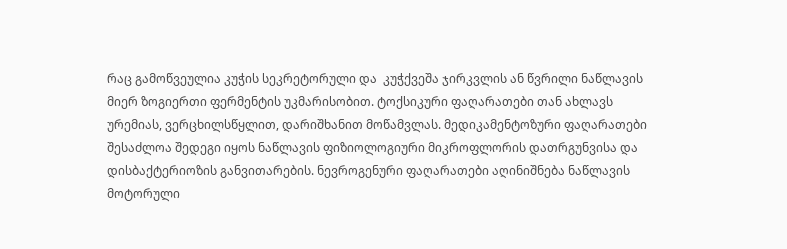რაც გამოწვეულია კუჭის სეკრეტორული და  კუჭქვეშა ჯირკვლის ან წვრილი ნაწლავის მიერ ზოგიერთი ფერმენტის უკმარისობით. ტოქსიკური ფაღარათები თან ახლავს ურემიას, ვერცხილსწყლით, დარიშხანით მოწამვლას. მედიკამენტოზური ფაღარათები შესაძლოა შედეგი იყოს ნაწლავის ფიზიოლოგიური მიკროფლორის დათრგუნვისა და დისბაქტერიოზის განვითარების. ნევროგენური ფაღარათები აღინიშნება ნაწლავის მოტორული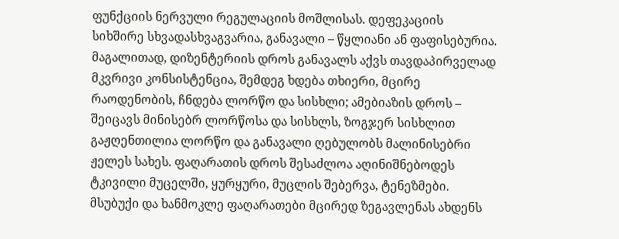ფუნქციის ნერვული რეგულაციის მოშლისას. დეფეკაციის სიხშირე სხვადასხვაგვარია, განავალი – წყლიანი ან ფაფისებურია. მაგალითად, დიზენტერიის დროს განავალს აქვს თავდაპირველად მკვრივი კონსისტენცია, შემდეგ ხდება თხიერი, მცირე რაოდენობის, ჩნდება ლორწო და სისხლი; ამებიაზის დროს – შეიცავს მინისებრ ლორწოსა და სისხლს, ზოგჯერ სისხლით გაჟღენთილია ლორწო და განავალი ღებულობს მალინისებრი ჟელეს სახეს. ფაღარათის დროს შესაძლოა აღინიშნებოდეს ტკივილი მუცელში, ყურყური, მუცლის შებერვა, ტენეზმები. მსუბუქი და ხანმოკლე ფაღარათები მცირედ ზეგავლენას ახდენს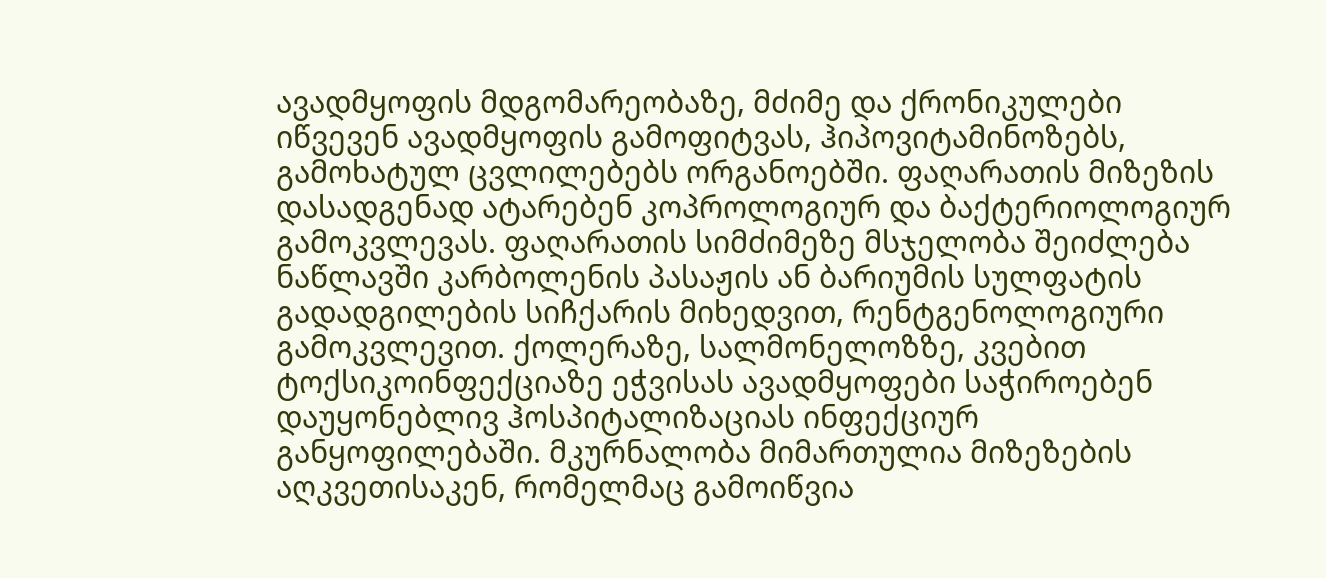ავადმყოფის მდგომარეობაზე, მძიმე და ქრონიკულები იწვევენ ავადმყოფის გამოფიტვას, ჰიპოვიტამინოზებს, გამოხატულ ცვლილებებს ორგანოებში. ფაღარათის მიზეზის დასადგენად ატარებენ კოპროლოგიურ და ბაქტერიოლოგიურ გამოკვლევას. ფაღარათის სიმძიმეზე მსჯელობა შეიძლება ნაწლავში კარბოლენის პასაჟის ან ბარიუმის სულფატის გადადგილების სიჩქარის მიხედვით, რენტგენოლოგიური გამოკვლევით. ქოლერაზე, სალმონელოზზე, კვებით ტოქსიკოინფექციაზე ეჭვისას ავადმყოფები საჭიროებენ დაუყონებლივ ჰოსპიტალიზაციას ინფექციურ განყოფილებაში. მკურნალობა მიმართულია მიზეზების აღკვეთისაკენ, რომელმაც გამოიწვია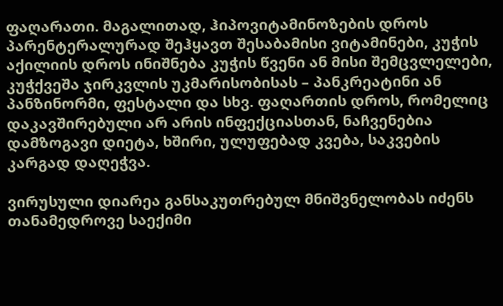ფაღარათი. მაგალითად, ჰიპოვიტამინოზების დროს პარენტერალურად შეჰყავთ შესაბამისი ვიტამინები, კუჭის აქილიის დროს ინიშნება კუჭის წვენი ან მისი შემცვლელები, კუჭქვეშა ჯირკვლის უკმარისობისას – პანკრეატინი ან პანზინორმი, ფესტალი და სხვ. ფაღართის დროს, რომელიც დაკავშირებული არ არის ინფექციასთან, ნაჩვენებია დამზოგავი დიეტა, ხშირი, ულუფებად კვება, საკვების კარგად დაღეჭვა.

ვირუსული დიარეა განსაკუთრებულ მნიშვნელობას იძენს თანამედროვე საექიმი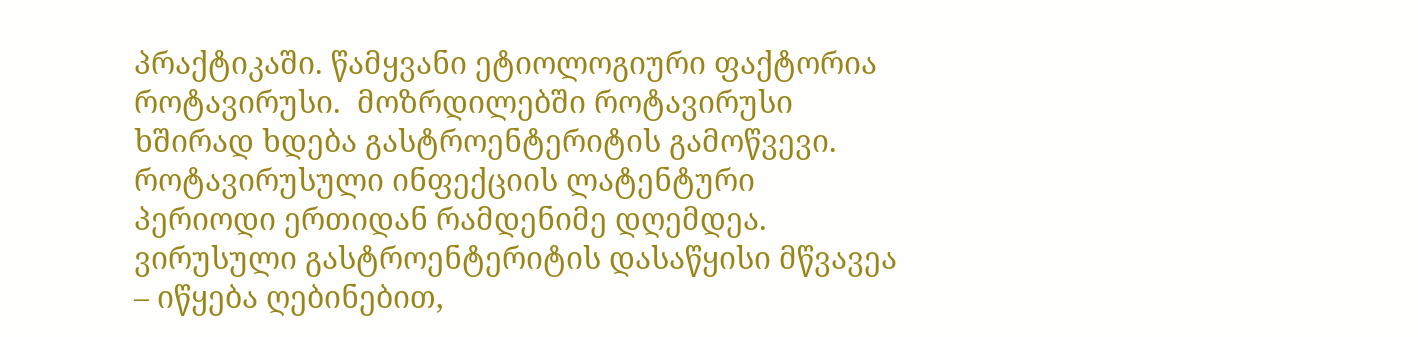პრაქტიკაში. წამყვანი ეტიოლოგიური ფაქტორია როტავირუსი.  მოზრდილებში როტავირუსი ხშირად ხდება გასტროენტერიტის გამოწვევი. როტავირუსული ინფექციის ლატენტური პერიოდი ერთიდან რამდენიმე დღემდეა. ვირუსული გასტროენტერიტის დასაწყისი მწვავეა – იწყება ღებინებით,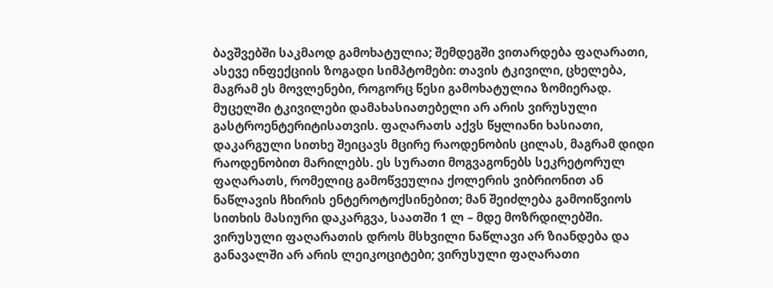ბავშვებში საკმაოდ გამოხატულია; შემდეგში ვითარდება ფაღარათი, ასევე ინფექციის ზოგადი სიმპტომები: თავის ტკივილი, ცხელება, მაგრამ ეს მოვლენები, როგორც წესი გამოხატულია ზომიერად. მუცელში ტკივილები დამახასიათებელი არ არის ვირუსული გასტროენტერიტისათვის. ფაღარათს აქვს წყლიანი ხასიათი, დაკარგული სითხე შეიცავს მცირე რაოდენობის ცილას, მაგრამ დიდი რაოდენობით მარილებს. ეს სურათი მოგვაგონებს სეკრეტორულ ფაღარათს, რომელიც გამოწვეულია ქოლერის ვიბრიონით ან ნაწლავის ჩხირის ენტეროტოქსინებით; მან შეიძლება გამოიწვიოს სითხის მასიური დაკარგვა, საათში 1 ლ – მდე მოზრდილებში. ვირუსული ფაღარათის დროს მსხვილი ნაწლავი არ ზიანდება და განავალში არ არის ლეიკოციტები; ვირუსული ფაღარათი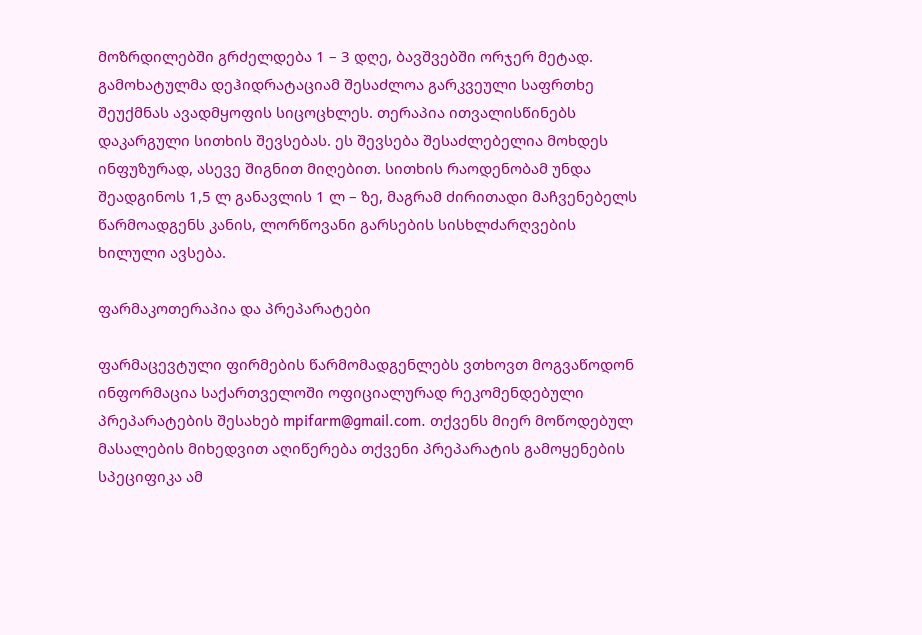მოზრდილებში გრძელდება 1 – 3 დღე, ბავშვებში ორჯერ მეტად. გამოხატულმა დეჰიდრატაციამ შესაძლოა გარკვეული საფრთხე შეუქმნას ავადმყოფის სიცოცხლეს. თერაპია ითვალისწინებს დაკარგული სითხის შევსებას. ეს შევსება შესაძლებელია მოხდეს ინფუზურად, ასევე შიგნით მიღებით. სითხის რაოდენობამ უნდა შეადგინოს 1,5 ლ განავლის 1 ლ – ზე, მაგრამ ძირითადი მაჩვენებელს წარმოადგენს კანის, ლორწოვანი გარსების სისხლძარღვების ხილული ავსება.

ფარმაკოთერაპია და პრეპარატები

ფარმაცევტული ფირმების წარმომადგენლებს ვთხოვთ მოგვაწოდონ ინფორმაცია საქართველოში ოფიციალურად რეკომენდებული პრეპარატების შესახებ mpifarm@gmail.com. თქვენს მიერ მოწოდებულ მასალების მიხედვით აღიწერება თქვენი პრეპარატის გამოყენების სპეციფიკა ამ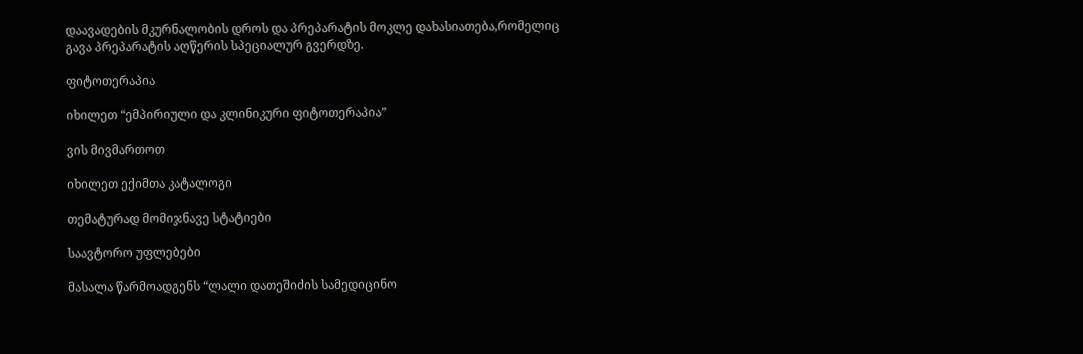დაავადების მკურნალობის დროს და პრეპარატის მოკლე დახასიათება,რომელიც გავა პრეპარატის აღწერის სპეციალურ გვერდზე.

ფიტოთერაპია

იხილეთ “ემპირიული და კლინიკური ფიტოთერაპია”

ვის მივმართოთ

იხილეთ ექიმთა კატალოგი

თემატურად მომიჯნავე სტატიები

საავტორო უფლებები

მასალა წარმოადგენს “ლალი დათეშიძის სამედიცინო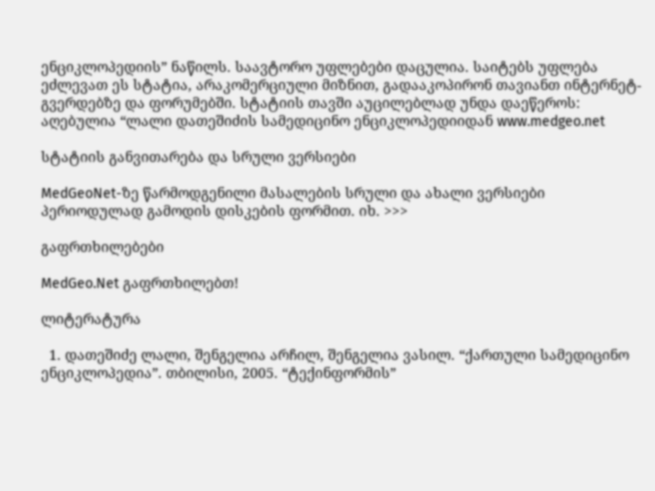ენციკლოპედიის” ნაწილს. საავტორო უფლებები დაცულია. საიტებს უფლება ეძლევათ ეს სტატია, არაკომერციული მიზნით, გადააკოპირონ თავიანთ ინტერნეტ-გვერდებზე და ფორუმებში. სტატიის თავში აუცილებლად უნდა დაეწეროს: აღებულია “ლალი დათეშიძის სამედიცინო ენციკლოპედიიდან www.medgeo.net

სტატიის განვითარება და სრული ვერსიები

MedGeoNet-ზე წარმოდგენილი მასალების სრული და ახალი ვერსიები პერიოდულად გამოდის დისკების ფორმით. იხ. >>>

გაფრთხილებები

MedGeo.Net გაფრთხილებთ!

ლიტერატურა

  1. დათეშიძე ლალი, შენგელია არჩილ, შენგელია ვასილ. “ქართული სამედიცინო ენციკლოპედია”. თბილისი, 2005. “ტექინფორმის”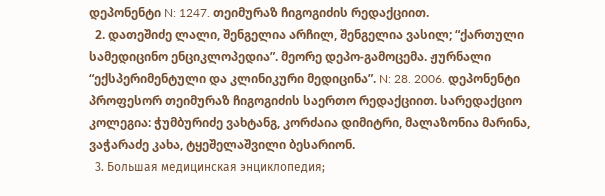დეპონენტი N: 1247. თეიმურაზ ჩიგოგიძის რედაქციით.
  2. დათეშიძე ლალი, შენგელია არჩილ, შენგელია ვასილ; “ქართული სამედიცინო ენციკლოპედია”. მეორე დეპო-გამოცემა. ჟურნალი “ექსპერიმენტული და კლინიკური მედიცინა”. N: 28. 2006. დეპონენტი პროფესორ თეიმურაზ ჩიგოგიძის საერთო რედაქციით. სარედაქციო კოლეგია: ჭუმბურიძე ვახტანგ, კორძაია დიმიტრი, მალაზონია მარინა, ვაჭარაძე კახა, ტყეშელაშვილი ბესარიონ.
  3. Большая медицинская энциклопедия;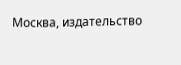Москва, издательство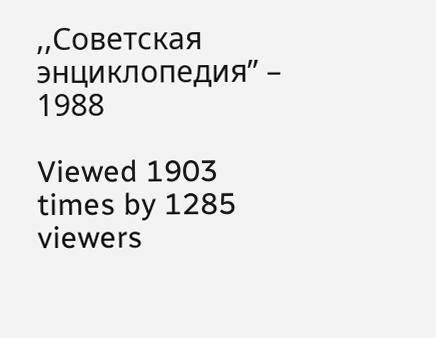,,Советская энциклопедия” – 1988

Viewed 1903 times by 1285 viewers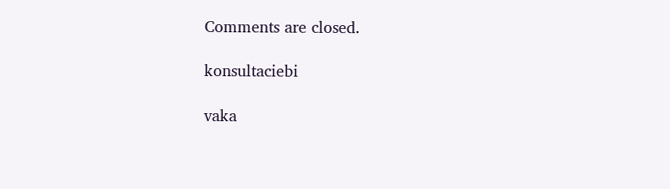Comments are closed.

konsultaciebi

vaka